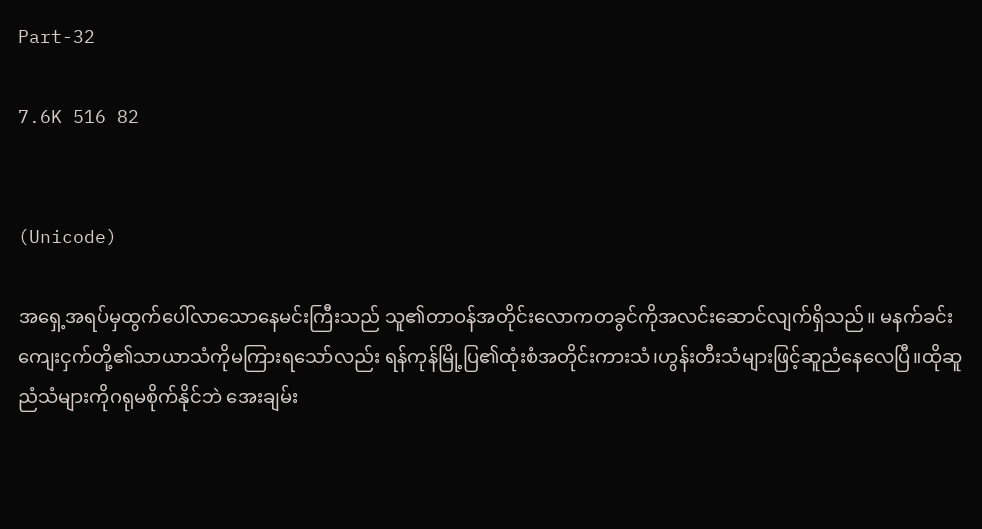Part-32

7.6K 516 82


(Unicode)

အရှေ့အရပ်မှထွက်ပေါ်လာသောနေမင်းကြီးသည် သူ၏တာဝန်အတိုင်းလောကတခွင်ကိုအလင်းဆောင်လျက်ရှိသည်။ မနက်ခင်းကျေးငှက်တို့၏သာယာသံကိုမကြားရသော်လည်း ရန်ကုန်မြို့ပြ၏ထုံးစံအတိုင်းကားသံ၊ဟွန်းတီးသံများဖြင့်ဆူညံနေလေပြီ။ထိုဆူညံသံများကိုဂရုမစိုက်နိုင်ဘဲ အေးချမ်း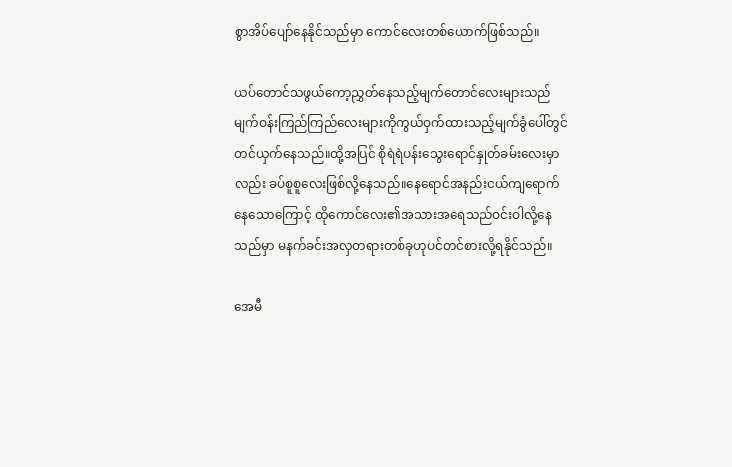စွာအိပ်ပျော်နေနိုင်သည်မှာ ကောင်လေးတစ်ယောက်ဖြစ်သည်။

ယပ်တောင်သဖွယ်ကော့ညွှတ်နေသည့်မျက်တောင်လေးများသည် မျက်ဝန်းကြည်ကြည်လေးများကိုကွယ်ဝှက်ထားသည့်မျက်ခွံပေါ်တွင်တင်ယှက်နေသည်။ထို့အပြင် စိုရဲရဲပန်းသွေးရောင်နှုတ်ခမ်းလေးမှာလည်း ခပ်စူစူလေးဖြစ်လို့နေသည်။နေရောင်အနည်းငယ်ကျရောက်နေသောကြောင့် ထိုကောင်လေး၏အသားအရေသည်ဝင်းဝါလို့နေသည်မှာ မနက်ခင်းအလှတရားတစ်ခုဟုပင်တင်စားလို့ရနိုင်သည်။

အေမီ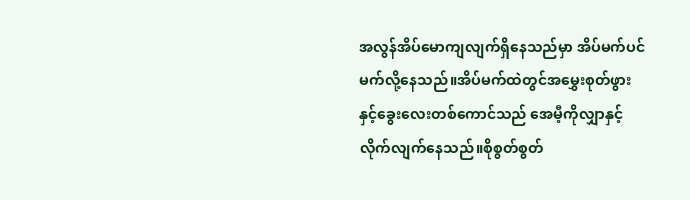အလွန်အိပ်မောကျလျက်ရှိနေသည်မှာ အိပ်မက်ပင်မက်လို့နေသည်။အိပ်မက်ထဲတွင်အမွှေးစုတ်ဖွားနှင့်ခွေးလေးတစ်ကောင်သည် အေမီ့ကိုလျှာနှင့်လိုက်လျက်နေသည်။စိုစွတ်စွတ်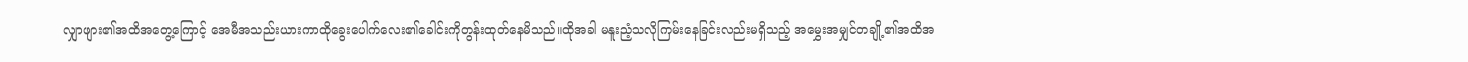လျှာဖျား၏အထိအတွေ့ကြောင့် အေမီအသည်းယားကာထိုခွေးပေါက်လေး၏ခေါင်းကိုတွန်းထုတ်နေမိသည်။ထိုအခါ မနူးညံ့သလိုကြမ်းနေခြင်းလည်းမရှိသည့် အမွှေးအမျှင်တချို့၏အထိအ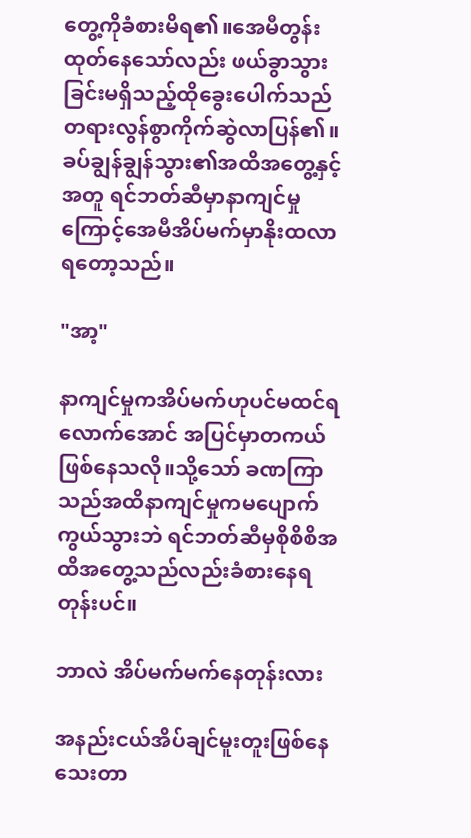တွေ့ကိုခံစားမိရ၏။အေမီတွန်းထုတ်နေသော်လည်း ဖယ်ခွာသွားခြင်းမရှိသည့်ထိုခွေးပေါက်သည် တရားလွန်စွာကိုက်ဆွဲလာပြန်၏။ခပ်ချွန်ချွန်သွား၏အထိအတွေ့နှင့်အတူ ရင်ဘတ်ဆီမှာနာကျင်မှုကြောင့်အေမီအိပ်မက်မှာနိုးထလာရတော့သည်။

"အာ့"

နာကျင်မှုကအိပ်မက်ဟုပင်မထင်ရလောက်အောင် အပြင်မှာတကယ်ဖြစ်နေသလို။သို့သော် ခဏကြာသည်အထိနာကျင်မှုကမပျောက်ကွယ်သွားဘဲ ရင်ဘတ်ဆီမှစိုစိစိအထိအတွေ့သည်လည်းခံစားနေရတုန်းပင်။

ဘာလဲ အိပ်မက်မက်နေတုန်းလား

အနည်းငယ်အိပ်ချင်မူးတူးဖြစ်နေသေးတာ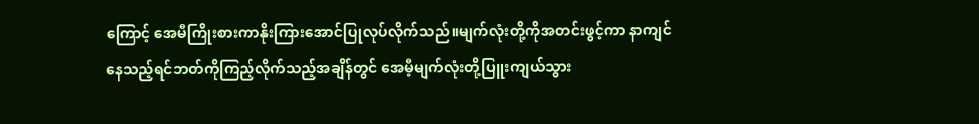ကြောင့် အေမီကြိုးစားကာနိုးကြားအောင်ပြုလုပ်လိုက်သည်။မျက်လုံးတို့ကိုအတင်းဖွင့်ကာ နာကျင်နေသည့်ရင်ဘတ်ကိုကြည့်လိုက်သည့်အချိန်တွင် အေမီ့မျက်လုံးတို့ပြူးကျယ်သွား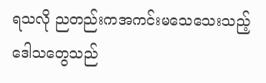ရသလို ညတည်းကအကင်းမသေသေးသည့် ဒေါသတွေသည်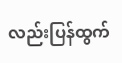လည်းပြန်ထွက်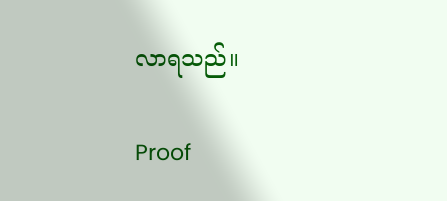လာရသည်။

Proof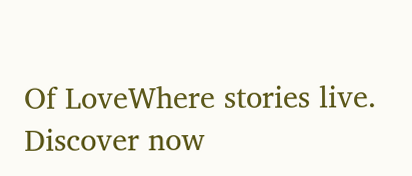Of LoveWhere stories live. Discover now